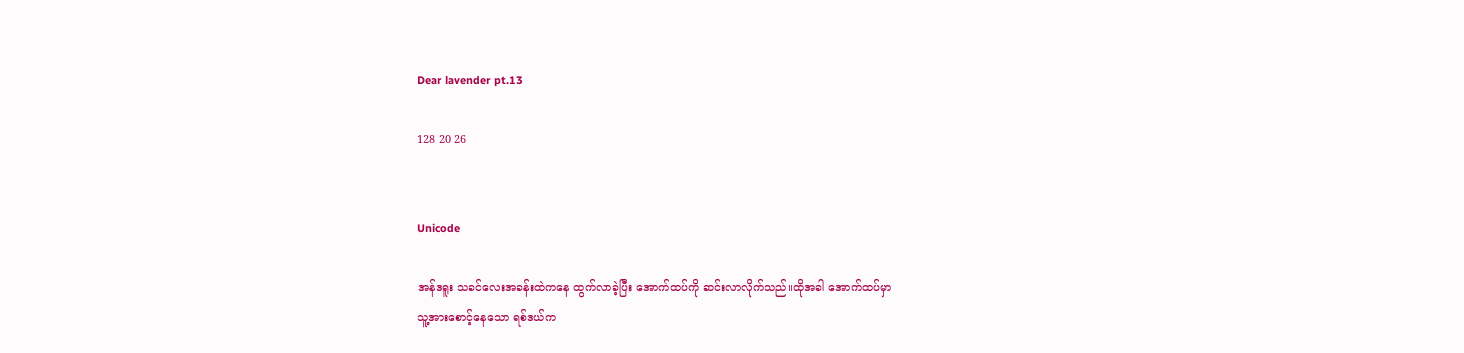Dear lavender pt.13

128 20 26


Unicode

အန်ဒရူး သခင်လေးအခန်းထဲကနေ ထွက်လာခဲ့ပြီး အောက်ထပ်ကို ဆင်းလာလိုက်သည်။ထိုအခါ အောက်ထပ်မှာ
သူ့အားစောင့်နေသော ရစ်ဒယ်က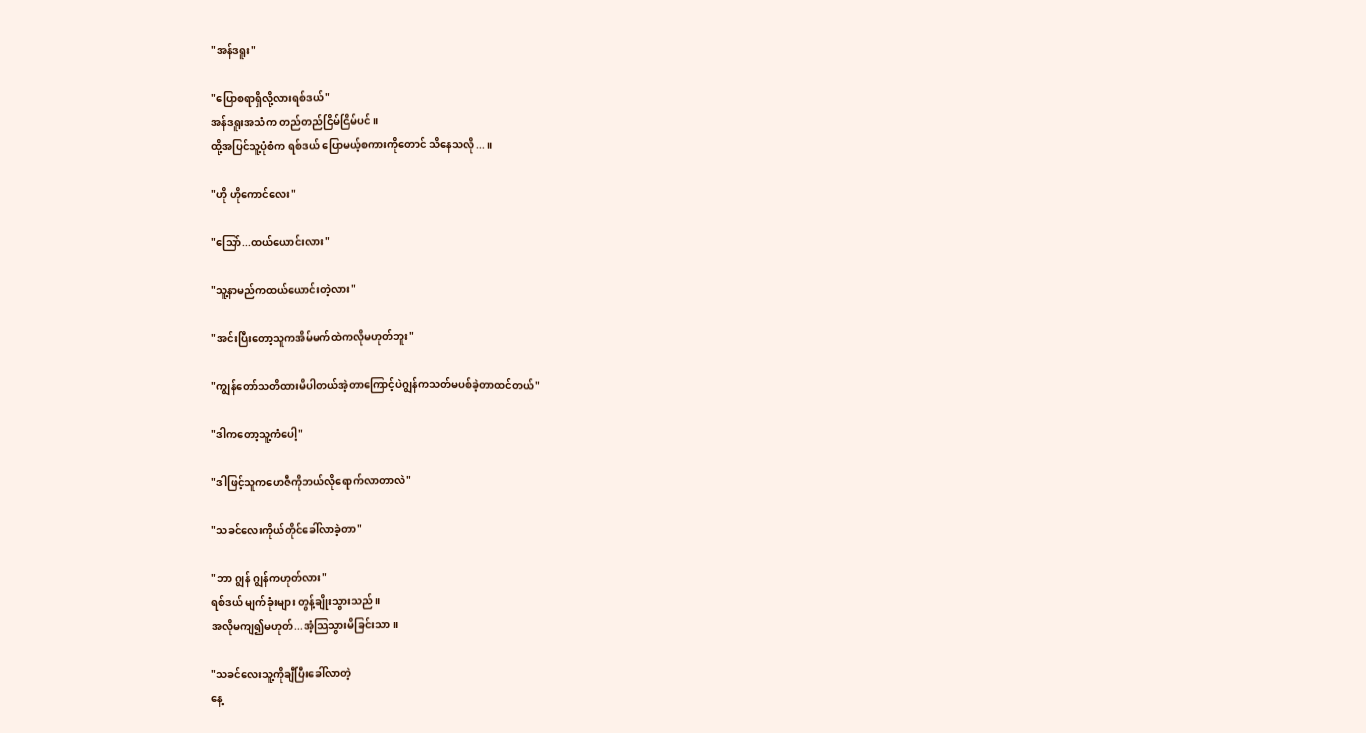"အန်ဒရူး"

"ပြောစရာရှိလို့လားရစ်ဒယ်"
အန်ဒရူးအသံက တည်တည်ငြိမ်ငြိမ်ပင်။
ထို့အပြင်သူ့ပုံစံက ရစ်ဒယ် ပြောမယ့်စကားကိုတောင် သိနေသလို...။

"ဟို ဟိုကောင်လေး"

"သြော်...ထယ်ယောင်းလား"

"သူ့နာမည်ကထယ်ယောင်းတဲ့လား"

"အင်းပြီးတော့သူကအိမ်မက်ထဲကလိုမဟုတ်ဘူး"

"ကျွန်တော်သတိထားမိပါတယ်အဲ့တာကြောင့်ပဲဂျွန်ကသတ်မပစ်ခဲ့တာထင်တယ်"

"ဒါကတော့သူ့ကံပေါ့"

"ဒါဖြင့်သူကဟေဇီကိုဘယ်လိုရောက်လာတာလဲ"

"သခင်လေးကိုယ်တိုင်ခေါ်လာခဲ့တာ"

"ဘာ ဂျွန် ဂျွန်ကဟုတ်လား"
ရစ်ဒယ် မျက်ခုံးများ တွန့်ချိုးသွားသည်။
အလိုမကျ၍မဟုတ်...အံ့သြသွားမိခြင်းသာ။

"သခင်လေးသူ့ကိုချီပြီးခေါ်လာတဲ့
နေ့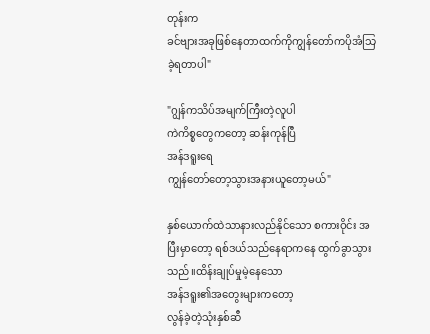တုန်းက
ခင်ဗျားအခုဖြစ်နေတာထက်ကိုကျွန်တော်ကပိုအံသြခဲ့ရတာပါ"

"ဂျွန်ကသိပ်အမျက်ကြီးတဲ့လူပါ
ကဲကိစ္စတွေကတော့ ဆန်းကုန်ပြီ
အန်ဒရူးရေ
ကျွန်တော်တော့သွားအနားယူတော့မယ်"

နှစ်ယောက်ထဲသာနားလည်နိုင်သော စကားဝိုင်း အပြီးမှာတော့ ရစ်ဒယ်သည်နေရာကနေ ထွက်ခွာသွားသည်။ထိန်းချုပ်မှုမဲ့နေသော
အန်ဒရူး၏အတွေးများကတော့
လွန်ခဲ့တဲ့သုံးနှစ်ဆီ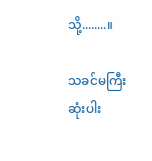သို့........။

သခင်မကြီးဆုံးပါး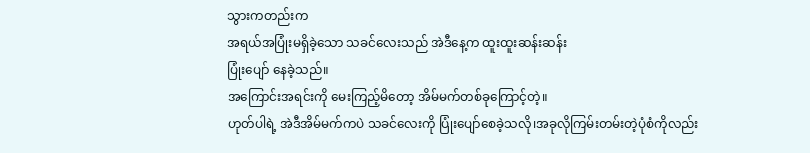သွားကတည်းက
အရယ်အပြုံးမရှိခဲ့သော သခင်လေးသည် အဲဒီနေ့က ထူးထူးဆန်းဆန်း
ပြုံးပျော် နေခဲ့သည်။
အကြောင်းအရင်းကို မေးကြည့်မိတော့ အိမ်မက်တစ်ခုကြောင့်တဲ့။
ဟုတ်ပါရဲ့ အဲဒီအိမ်မက်ကပဲ သခင်လေးကို ပြုံးပျော်စေခဲ့သလို၊အခုလိုကြမ်းတမ်းတဲ့ပုံစံကိုလည်း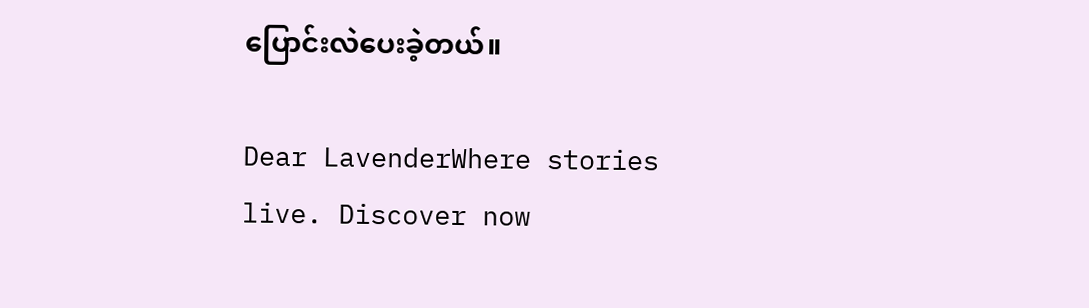ပြောင်းလဲပေးခဲ့တယ်။

Dear LavenderWhere stories live. Discover now